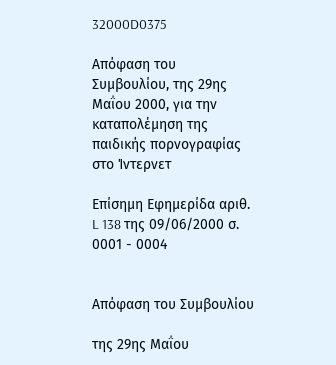32000D0375

Απόφαση του Συμβουλίου, της 29ης Μαΐου 2000, για την καταπολέμηση της παιδικής πορνογραφίας στο Ίντερνετ

Επίσημη Εφημερίδα αριθ. L 138 της 09/06/2000 σ. 0001 - 0004


Απόφαση του Συμβουλίου

της 29ης Μαΐου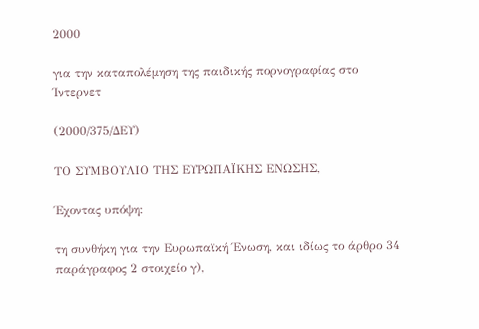2000

για την καταπολέμηση της παιδικής πορνογραφίας στο Ίντερνετ

(2000/375/ΔΕΥ)

ΤΟ ΣΥΜΒΟΥΛΙΟ ΤΗΣ ΕΥΡΩΠΑΪΚΗΣ ΕΝΩΣΗΣ,

Έχοντας υπόψη:

τη συνθήκη για την Ευρωπαϊκή Ένωση, και ιδίως το άρθρο 34 παράγραφος 2 στοιχείο γ),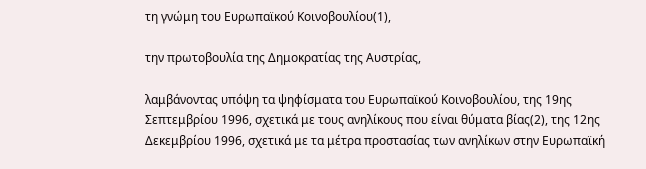τη γνώμη του Ευρωπαϊκού Κοινοβουλίου(1),

την πρωτοβουλία της Δημοκρατίας της Αυστρίας,

λαμβάνοντας υπόψη τα ψηφίσματα του Ευρωπαϊκού Κοινοβουλίου, της 19ης Σεπτεμβρίου 1996, σχετικά με τους ανηλίκους που είναι θύματα βίας(2), της 12ης Δεκεμβρίου 1996, σχετικά με τα μέτρα προστασίας των ανηλίκων στην Ευρωπαϊκή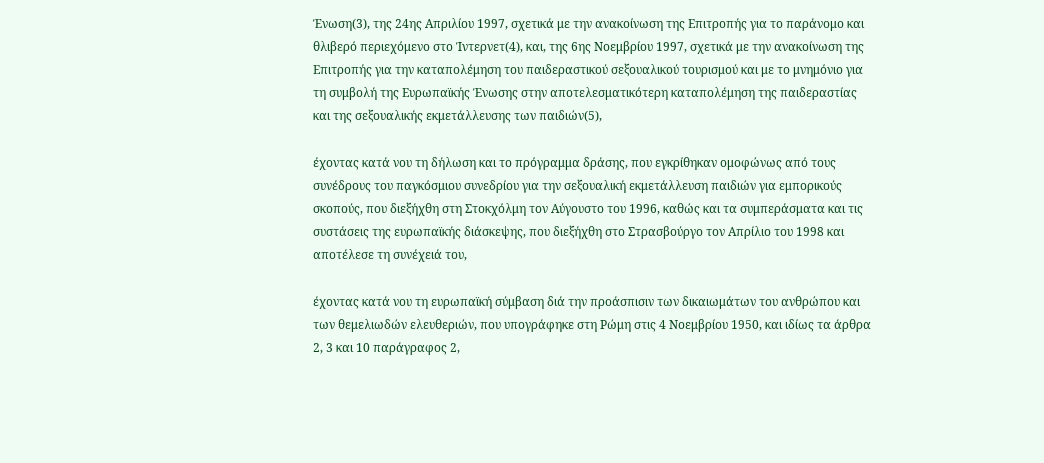Ένωση(3), της 24ης Απριλίου 1997, σχετικά με την ανακοίνωση της Επιτροπής για το παράνομο και θλιβερό περιεχόμενο στο Ίντερνετ(4), και, της 6ης Νοεμβρίου 1997, σχετικά με την ανακοίνωση της Επιτροπής για την καταπολέμηση του παιδεραστικού σεξουαλικού τουρισμού και με το μνημόνιο για τη συμβολή της Ευρωπαϊκής Ένωσης στην αποτελεσματικότερη καταπολέμηση της παιδεραστίας και της σεξουαλικής εκμετάλλευσης των παιδιών(5),

έχοντας κατά νου τη δήλωση και το πρόγραμμα δράσης, που εγκρίθηκαν ομοφώνως από τους συνέδρους του παγκόσμιου συνεδρίου για την σεξουαλική εκμετάλλευση παιδιών για εμπορικούς σκοπούς, που διεξήχθη στη Στοκχόλμη τον Αύγουστο του 1996, καθώς και τα συμπεράσματα και τις συστάσεις της ευρωπαϊκής διάσκεψης, που διεξήχθη στο Στρασβούργο τον Απρίλιο του 1998 και αποτέλεσε τη συνέχειά του,

έχοντας κατά νου τη ευρωπαϊκή σύμβαση διά την προάσπισιν των δικαιωμάτων του ανθρώπου και των θεμελιωδών ελευθεριών, που υπογράφηκε στη Ρώμη στις 4 Νοεμβρίου 1950, και ιδίως τα άρθρα 2, 3 και 10 παράγραφος 2,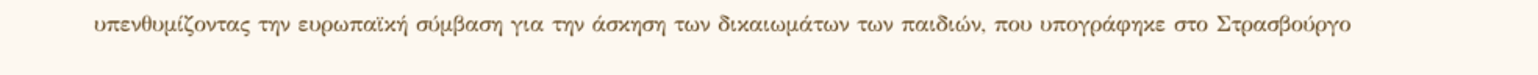υπενθυμίζοντας την ευρωπαϊκή σύμβαση για την άσκηση των δικαιωμάτων των παιδιών, που υπογράφηκε στο Στρασβούργο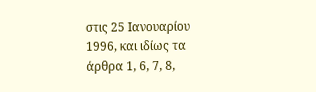στις 25 Ιανουαρίου 1996, και ιδίως τα άρθρα 1, 6, 7, 8,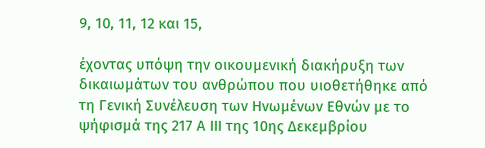9, 10, 11, 12 και 15,

έχοντας υπόψη την οικουμενική διακήρυξη των δικαιωμάτων του ανθρώπου που υιοθετήθηκε από τη Γενική Συνέλευση των Ηνωμένων Εθνών με το ψήφισμά της 217 Α ΙΙΙ της 10ης Δεκεμβρίου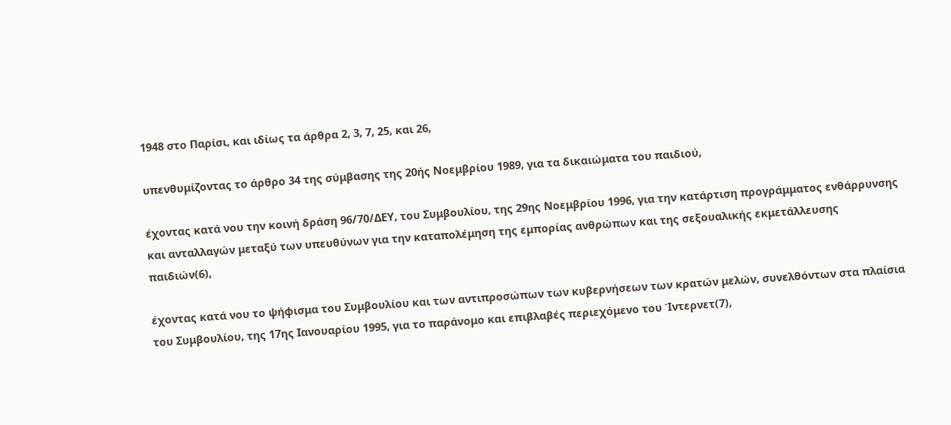1948 στο Παρίσι, και ιδίως τα άρθρα 2, 3, 7, 25, και 26,

υπενθυμίζοντας το άρθρο 34 της σύμβασης της 20ής Νοεμβρίου 1989, για τα δικαιώματα του παιδιού,

έχοντας κατά νου την κοινή δράση 96/70/ΔΕΥ, του Συμβουλίου, της 29ης Νοεμβρίου 1996, για την κατάρτιση προγράμματος ενθάρρυνσης και ανταλλαγών μεταξύ των υπευθύνων για την καταπολέμηση της εμπορίας ανθρώπων και της σεξουαλικής εκμετάλλευσης παιδιών(6),

έχοντας κατά νου το ψήφισμα του Συμβουλίου και των αντιπροσώπων των κυβερνήσεων των κρατών μελών, συνελθόντων στα πλαίσια του Συμβουλίου, της 17ης Ιανουαρίου 1995, για το παράνομο και επιβλαβές περιεχόμενο του Ίντερνετ(7),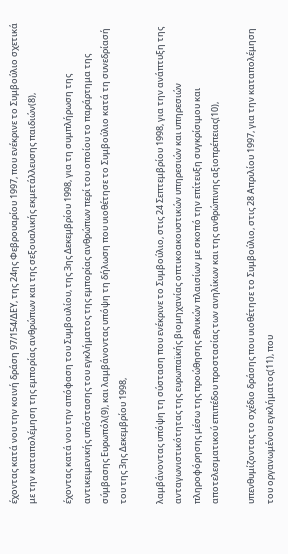έχοντας κατά νου την κοινή δράση 97/154/ΔΕΥ, της 24ης Φεβρουαρίου 1997, που ενέκρινε το Συμβούλιο σχετικά με την καταπολέμηση της εμπορίας ανθρώπων και της σεξουαλικής εκμετάλλευσης παιδιών(8),

έχοντας κατά νου την απόφαση του Συμβουλίου, της 3ης Δεκεμβρίου 1998, για τη συμπλήρωση της αντικειμενικής υπόστασης του εγκλήματος της εμπορίας ανθρώπων περί του οποίου το παράρτημα της σύμβασης Ευρωπόλ(9), και λαμβάνοντας υπόψη τη δήλωση που υιοθέτησε το Συμβούλιο κατά τη συνεδρίασή του της 3ης Δεκεμβρίου 1998,

λαμβάνοντας υπόψη τη σύσταση που ενέκρινε το Συμβούλιο, στις 24 Σεπτεμβρίου 1998, για την ανάπτυξη της ανταγωνιστικότητας της ευρωπαϊκής βιομηχανίας οπτικοακουστικών υπηρεσιών και υπηρεσιών πληροφόρησης μέσω της προώθησης εθνικών πλαισίων με σκοπό την επίτευξη συγκρίσιμου και αποτελεσματικού επιπέδου προστασίας των ανηλίκων και της ανθρώπινης αξιοπρέπειας(10),

υπενθυμίζοντας το σχέδιο δράσης που υιοθέτησε το Συμβούλιο, στις 28 Απριλίου 1997, για την καταπολέμηση του οργανωμένου εγκλήματος(11), που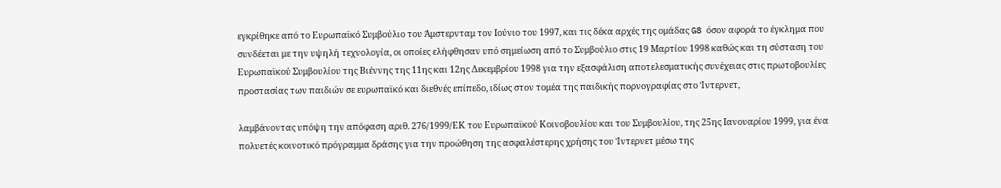εγκρίθηκε από το Ευρωπαϊκό Συμβούλιο του Άμστερνταμ τον Ιούνιο του 1997, και τις δέκα αρχές της ομάδας G8 όσον αφορά το έγκλημα που συνδέεται με την υψηλή τεχνολογία, οι οποίες ελήφθησαν υπό σημείωση από το Συμβούλιο στις 19 Μαρτίου 1998 καθώς και τη σύσταση του Ευρωπαϊκού Συμβουλίου της Βιέννης της 11ης και 12ης Δεκεμβρίου 1998 για την εξασφάλιση αποτελεσματικής συνέχειας στις πρωτοβουλίες προστασίας των παιδιών σε ευρωπαϊκό και διεθνές επίπεδο, ιδίως στον τομέα της παιδικής πορνογραφίας στο Ίντερνετ,

λαμβάνοντας υπόψη την απόφαση αριθ. 276/1999/ΕΚ του Ευρωπαϊκού Κοινοβουλίου και του Συμβουλίου, της 25ης Ιανουαρίου 1999, για ένα πολυετές κοινοτικό πρόγραμμα δράσης για την προώθηση της ασφαλέστερης χρήσης του Ίντερνετ μέσω της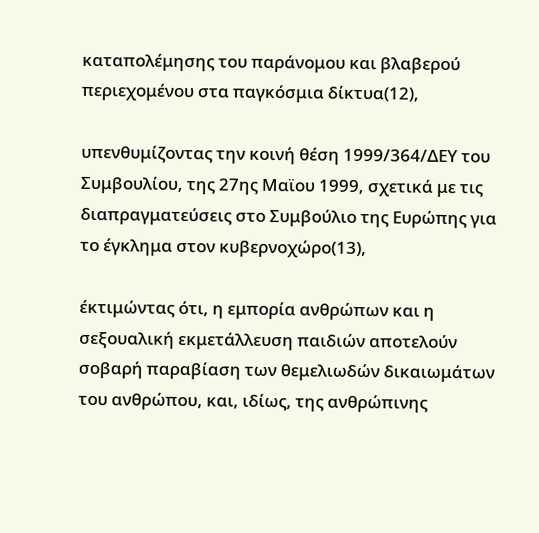καταπολέμησης του παράνομου και βλαβερού περιεχομένου στα παγκόσμια δίκτυα(12),

υπενθυμίζοντας την κοινή θέση 1999/364/ΔΕΥ του Συμβουλίου, της 27ης Μαϊου 1999, σχετικά με τις διαπραγματεύσεις στο Συμβούλιο της Ευρώπης για το έγκλημα στον κυβερνοχώρο(13),

έκτιμώντας ότι, η εμπορία ανθρώπων και η σεξουαλική εκμετάλλευση παιδιών αποτελούν σοβαρή παραβίαση των θεμελιωδών δικαιωμάτων του ανθρώπου, και, ιδίως, της ανθρώπινης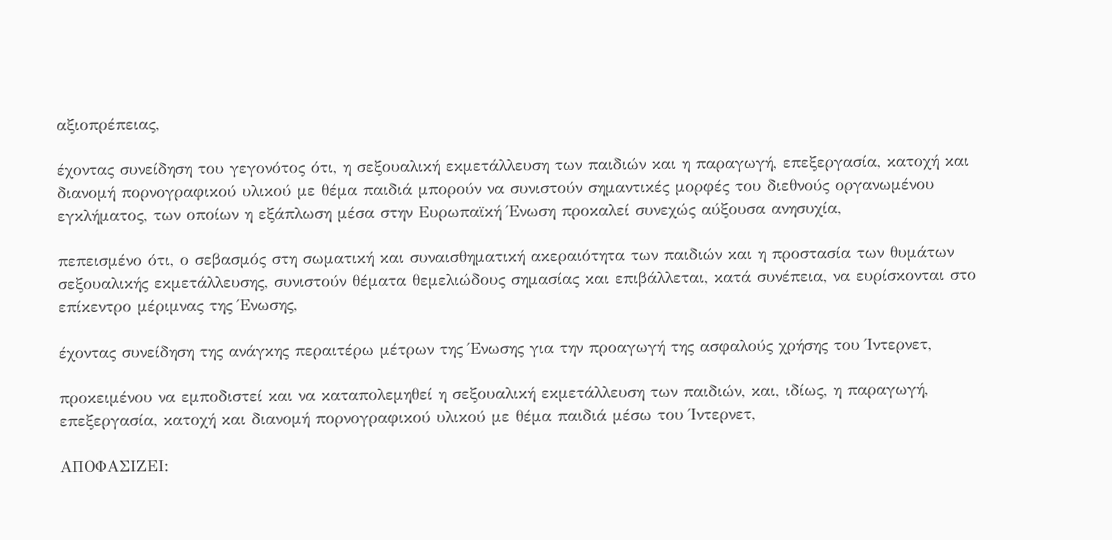αξιοπρέπειας,

έχοντας συνείδηση του γεγονότος ότι, η σεξουαλική εκμετάλλευση των παιδιών και η παραγωγή, επεξεργασία, κατοχή και διανομή πορνογραφικού υλικού με θέμα παιδιά μπορούν να συνιστούν σημαντικές μορφές του διεθνούς οργανωμένου εγκλήματος, των οποίων η εξάπλωση μέσα στην Ευρωπαϊκή Ένωση προκαλεί συνεχώς αύξουσα ανησυχία,

πεπεισμένο ότι, ο σεβασμός στη σωματική και συναισθηματική ακεραιότητα των παιδιών και η προστασία των θυμάτων σεξουαλικής εκμετάλλευσης, συνιστούν θέματα θεμελιώδους σημασίας και επιβάλλεται, κατά συνέπεια, να ευρίσκονται στο επίκεντρο μέριμνας της Ένωσης,

έχοντας συνείδηση της ανάγκης περαιτέρω μέτρων της Ένωσης για την προαγωγή της ασφαλούς χρήσης του Ίντερνετ,

προκειμένου να εμποδιστεί και να καταπολεμηθεί η σεξουαλική εκμετάλλευση των παιδιών, και, ιδίως, η παραγωγή, επεξεργασία, κατοχή και διανομή πορνογραφικού υλικού με θέμα παιδιά μέσω του Ίντερνετ,

ΑΠΟΦΑΣΙΖΕΙ: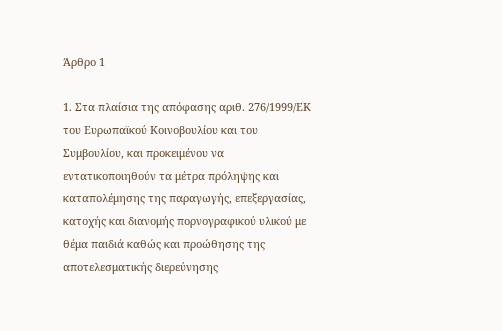Άρθρο 1

1. Στα πλαίσια της απόφασης αριθ. 276/1999/ΕΚ του Ευρωπαϊκού Κοινοβουλίου και του Συμβουλίου, και προκειμένου να εντατικοποιηθούν τα μέτρα πρόληψης και καταπολέμησης της παραγωγής, επεξεργασίας, κατοχής και διανομής πορνογραφικού υλικού με θέμα παιδιά καθώς και προώθησης της αποτελεσματικής διερεύνησης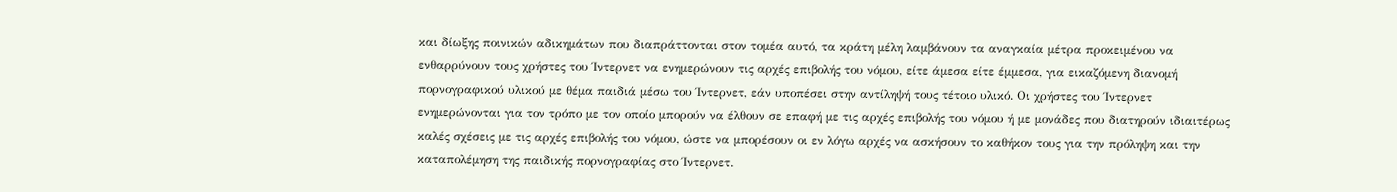και δίωξης ποινικών αδικημάτων που διαπράττονται στον τομέα αυτό, τα κράτη μέλη λαμβάνουν τα αναγκαία μέτρα προκειμένου να ενθαρρύνουν τους χρήστες του Ίντερνετ να ενημερώνουν τις αρχές επιβολής του νόμου, είτε άμεσα είτε έμμεσα, για εικαζόμενη διανομή πορνογραφικού υλικού με θέμα παιδιά μέσω του Ίντερνετ, εάν υποπέσει στην αντίληψή τους τέτοιο υλικό. Οι χρήστες του Ίντερνετ ενημερώνονται για τον τρόπο με τον οποίο μπορούν να έλθουν σε επαφή με τις αρχές επιβολής του νόμου ή με μονάδες που διατηρούν ιδιαιτέρως καλές σχέσεις με τις αρχές επιβολής του νόμου, ώστε να μπορέσουν οι εν λόγω αρχές να ασκήσουν το καθήκον τους για την πρόληψη και την καταπολέμηση της παιδικής πορνογραφίας στο Ίντερνετ.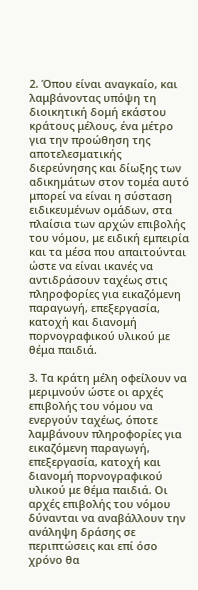2. Όπου είναι αναγκαίο, και λαμβάνοντας υπόψη τη διοικητική δομή εκάστου κράτους μέλους, ένα μέτρο για την προώθηση της αποτελεσματικής διερεύνησης και δίωξης των αδικημάτων στον τομέα αυτό μπορεί να είναι η σύσταση ειδικευμένων ομάδων, στα πλαίσια των αρχών επιβολής του νόμου, με ειδική εμπειρία και τα μέσα που απαιτούνται ώστε να είναι ικανές να αντιδράσουν ταχέως στις πληροφορίες για εικαζόμενη παραγωγή, επεξεργασία, κατοχή και διανομή πορνογραφικού υλικού με θέμα παιδιά.

3. Τα κράτη μέλη οφείλουν να μεριμνούν ώστε οι αρχές επιβολής του νόμου να ενεργούν ταχέως, όποτε λαμβάνουν πληροφορίες για εικαζόμενη παραγωγή, επεξεργασία, κατοχή και διανομή πορνογραφικού υλικού με θέμα παιδιά. Οι αρχές επιβολής του νόμου δύνανται να αναβάλλουν την ανάληψη δράσης σε περιπτώσεις και επί όσο χρόνο θα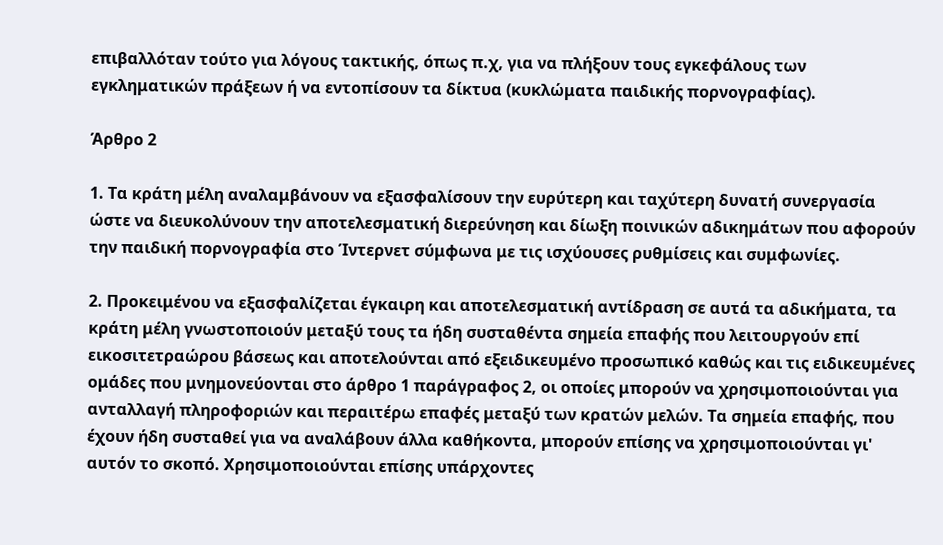επιβαλλόταν τούτο για λόγους τακτικής, όπως π.χ, για να πλήξουν τους εγκεφάλους των εγκληματικών πράξεων ή να εντοπίσουν τα δίκτυα (κυκλώματα παιδικής πορνογραφίας).

Άρθρο 2

1. Τα κράτη μέλη αναλαμβάνουν να εξασφαλίσουν την ευρύτερη και ταχύτερη δυνατή συνεργασία ώστε να διευκολύνουν την αποτελεσματική διερεύνηση και δίωξη ποινικών αδικημάτων που αφορούν την παιδική πορνογραφία στο Ίντερνετ σύμφωνα με τις ισχύουσες ρυθμίσεις και συμφωνίες.

2. Προκειμένου να εξασφαλίζεται έγκαιρη και αποτελεσματική αντίδραση σε αυτά τα αδικήματα, τα κράτη μέλη γνωστοποιούν μεταξύ τους τα ήδη συσταθέντα σημεία επαφής που λειτουργούν επί εικοσιτετραώρου βάσεως και αποτελούνται από εξειδικευμένο προσωπικό καθώς και τις ειδικευμένες ομάδες που μνημονεύονται στο άρθρο 1 παράγραφος 2, οι οποίες μπορούν να χρησιμοποιούνται για ανταλλαγή πληροφοριών και περαιτέρω επαφές μεταξύ των κρατών μελών. Τα σημεία επαφής, που έχουν ήδη συσταθεί για να αναλάβουν άλλα καθήκοντα, μπορούν επίσης να χρησιμοποιούνται γι' αυτόν το σκοπό. Χρησιμοποιούνται επίσης υπάρχοντες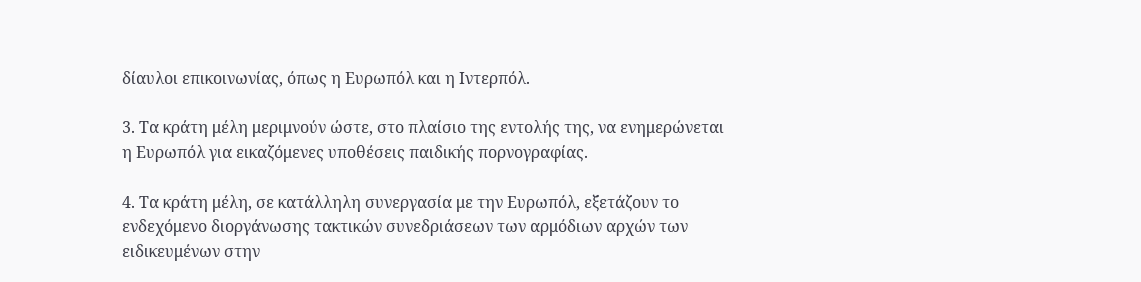δίαυλοι επικοινωνίας, όπως η Ευρωπόλ και η Ιντερπόλ.

3. Τα κράτη μέλη μεριμνούν ώστε, στο πλαίσιο της εντολής της, να ενημερώνεται η Ευρωπόλ για εικαζόμενες υποθέσεις παιδικής πορνογραφίας.

4. Τα κράτη μέλη, σε κατάλληλη συνεργασία με την Ευρωπόλ, εξετάζουν το ενδεχόμενο διοργάνωσης τακτικών συνεδριάσεων των αρμόδιων αρχών των ειδικευμένων στην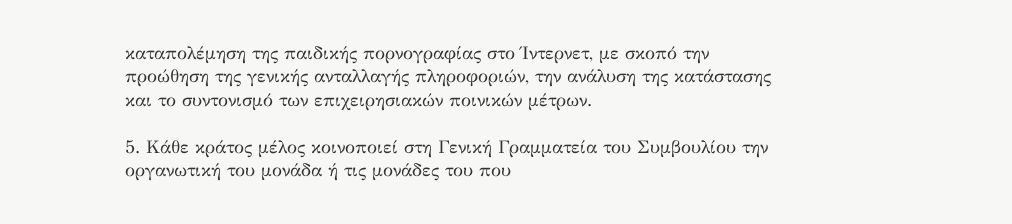καταπολέμηση της παιδικής πορνογραφίας στο Ίντερνετ, με σκοπό την προώθηση της γενικής ανταλλαγής πληροφοριών, την ανάλυση της κατάστασης και το συντονισμό των επιχειρησιακών ποινικών μέτρων.

5. Κάθε κράτος μέλος κοινοποιεί στη Γενική Γραμματεία του Συμβουλίου την οργανωτική του μονάδα ή τις μονάδες του που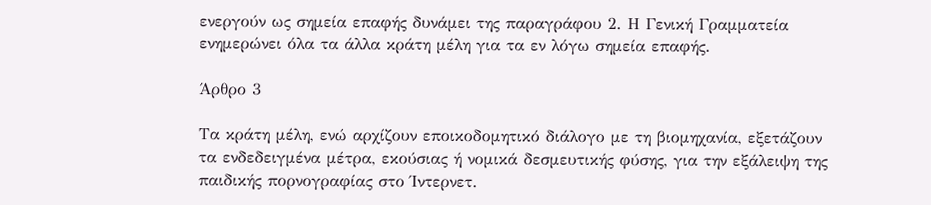ενεργούν ως σημεία επαφής δυνάμει της παραγράφου 2. Η Γενική Γραμματεία ενημερώνει όλα τα άλλα κράτη μέλη για τα εν λόγω σημεία επαφής.

Άρθρο 3

Τα κράτη μέλη, ενώ αρχίζουν εποικοδομητικό διάλογο με τη βιομηχανία, εξετάζουν τα ενδεδειγμένα μέτρα, εκούσιας ή νομικά δεσμευτικής φύσης, για την εξάλειψη της παιδικής πορνογραφίας στο Ίντερνετ.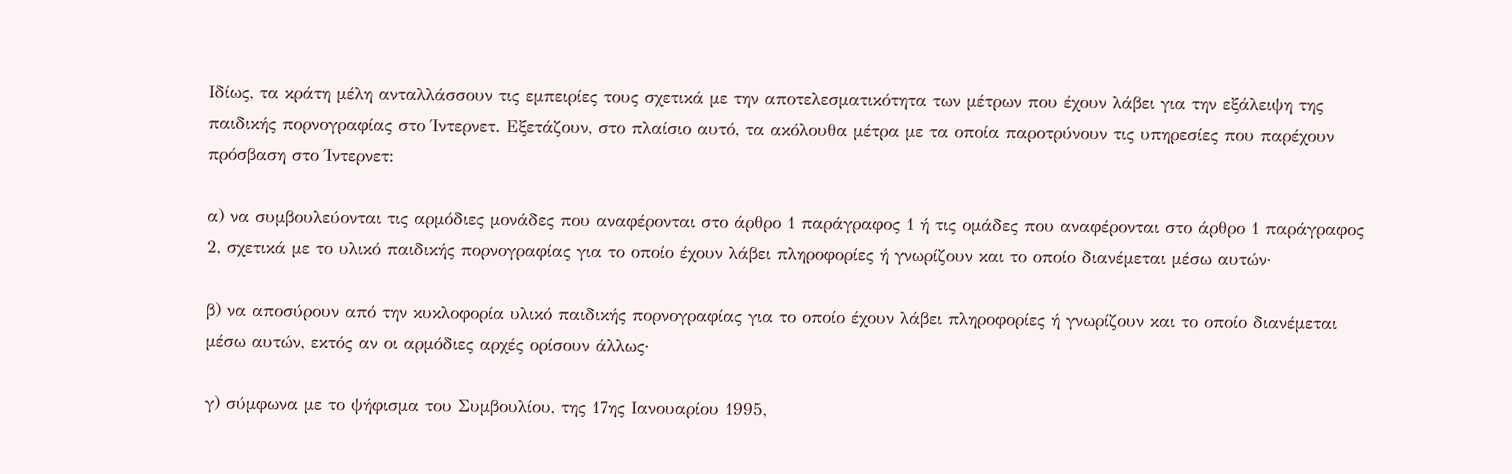Ιδίως, τα κράτη μέλη ανταλλάσσουν τις εμπειρίες τους σχετικά με την αποτελεσματικότητα των μέτρων που έχουν λάβει για την εξάλειψη της παιδικής πορνογραφίας στο Ίντερνετ. Εξετάζουν, στο πλαίσιο αυτό, τα ακόλουθα μέτρα με τα οποία παροτρύνουν τις υπηρεσίες που παρέχουν πρόσβαση στο Ίντερνετ:

α) να συμβουλεύονται τις αρμόδιες μονάδες που αναφέρονται στο άρθρο 1 παράγραφος 1 ή τις ομάδες που αναφέρονται στο άρθρο 1 παράγραφος 2, σχετικά με το υλικό παιδικής πορνογραφίας για το οποίο έχουν λάβει πληροφορίες ή γνωρίζουν και το οποίο διανέμεται μέσω αυτών·

β) να αποσύρουν από την κυκλοφορία υλικό παιδικής πορνογραφίας για το οποίο έχουν λάβει πληροφορίες ή γνωρίζουν και το οποίο διανέμεται μέσω αυτών, εκτός αν οι αρμόδιες αρχές ορίσουν άλλως·

γ) σύμφωνα με το ψήφισμα του Συμβουλίου, της 17ης Ιανουαρίου 1995,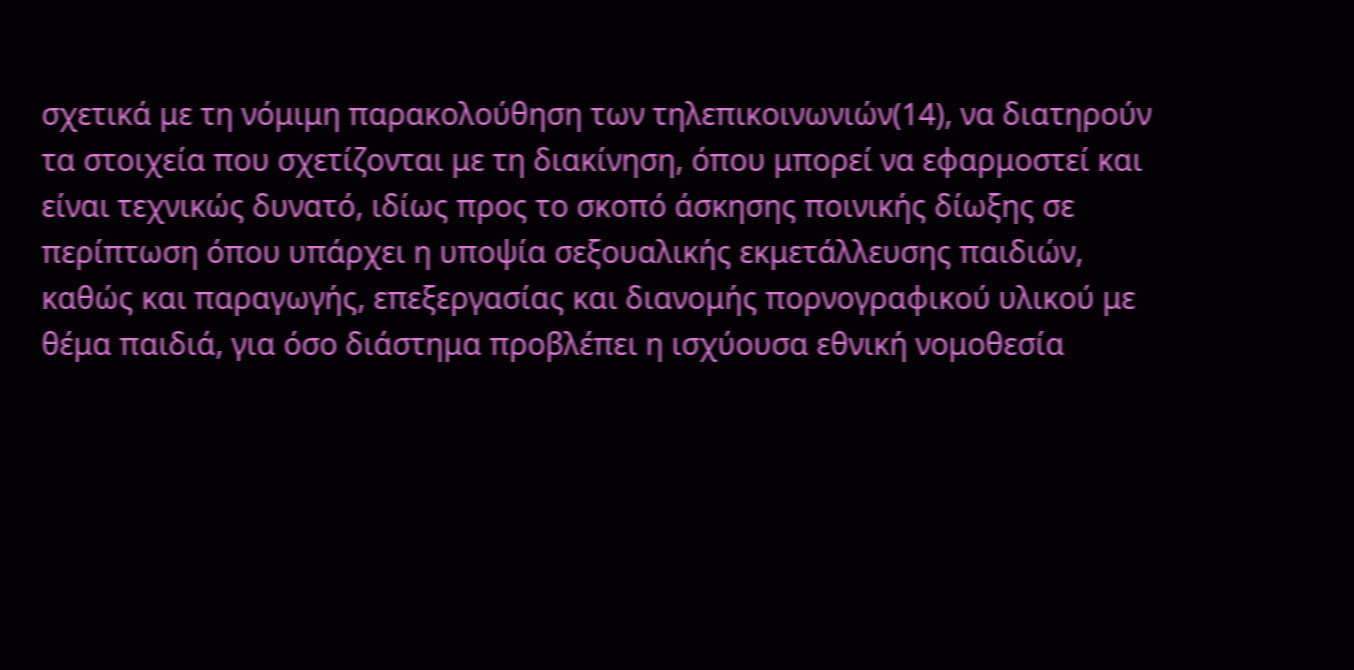σχετικά με τη νόμιμη παρακολούθηση των τηλεπικοινωνιών(14), να διατηρούν τα στοιχεία που σχετίζονται με τη διακίνηση, όπου μπορεί να εφαρμοστεί και είναι τεχνικώς δυνατό, ιδίως προς το σκοπό άσκησης ποινικής δίωξης σε περίπτωση όπου υπάρχει η υποψία σεξουαλικής εκμετάλλευσης παιδιών, καθώς και παραγωγής, επεξεργασίας και διανομής πορνογραφικού υλικού με θέμα παιδιά, για όσο διάστημα προβλέπει η ισχύουσα εθνική νομοθεσία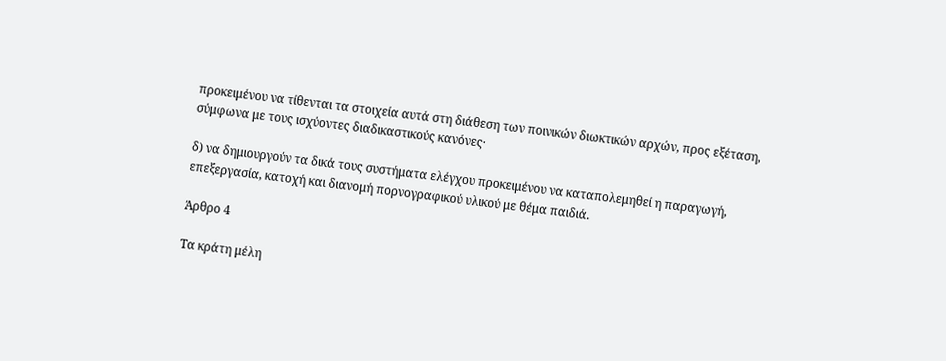προκειμένου να τίθενται τα στοιχεία αυτά στη διάθεση των ποινικών διωκτικών αρχών, προς εξέταση, σύμφωνα με τους ισχύοντες διαδικαστικούς κανόνες·

δ) να δημιουργούν τα δικά τους συστήματα ελέγχου προκειμένου να καταπολεμηθεί η παραγωγή, επεξεργασία, κατοχή και διανομή πορνογραφικού υλικού με θέμα παιδιά.

Άρθρο 4

Τα κράτη μέλη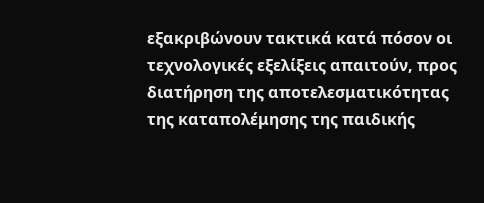εξακριβώνουν τακτικά κατά πόσον οι τεχνολογικές εξελίξεις απαιτούν, προς διατήρηση της αποτελεσματικότητας της καταπολέμησης της παιδικής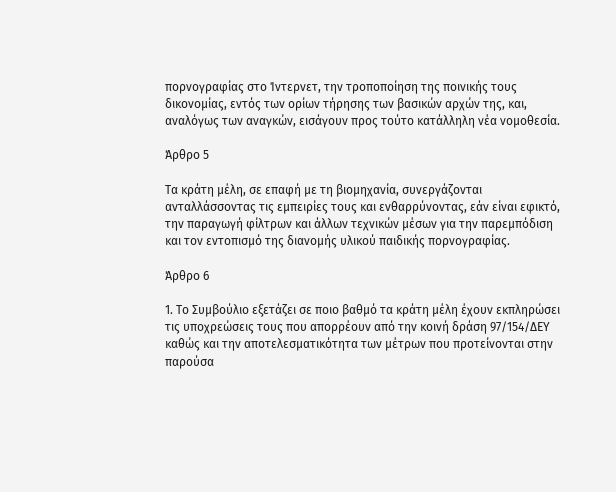πορνογραφίας στο Ίντερνετ, την τροποποίηση της ποινικής τους δικονομίας, εντός των ορίων τήρησης των βασικών αρχών της, και, αναλόγως των αναγκών, εισάγουν προς τούτο κατάλληλη νέα νομοθεσία.

Άρθρο 5

Τα κράτη μέλη, σε επαφή με τη βιομηχανία, συνεργάζονται ανταλλάσσοντας τις εμπειρίες τους και ενθαρρύνοντας, εάν είναι εφικτό, την παραγωγή φίλτρων και άλλων τεχνικών μέσων για την παρεμπόδιση και τον εντοπισμό της διανομής υλικού παιδικής πορνογραφίας.

Άρθρο 6

1. Το Συμβούλιο εξετάζει σε ποιο βαθμό τα κράτη μέλη έχουν εκπληρώσει τις υποχρεώσεις τους που απορρέουν από την κοινή δράση 97/154/ΔΕΥ καθώς και την αποτελεσματικότητα των μέτρων που προτείνονται στην παρούσα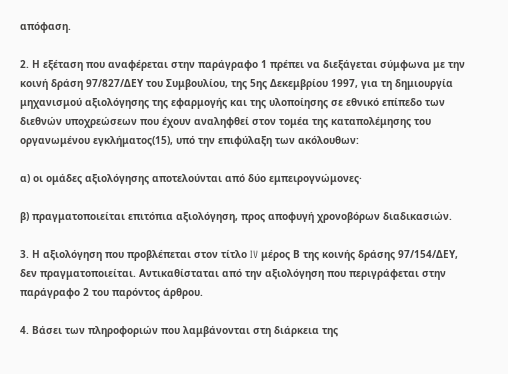απόφαση.

2. Η εξέταση που αναφέρεται στην παράγραφο 1 πρέπει να διεξάγεται σύμφωνα με την κοινή δράση 97/827/ΔΕΥ του Συμβουλίου, της 5ης Δεκεμβρίου 1997, για τη δημιουργία μηχανισμού αξιολόγησης της εφαρμογής και της υλοποίησης σε εθνικό επίπεδο των διεθνών υποχρεώσεων που έχουν αναληφθεί στον τομέα της καταπολέμησης του οργανωμένου εγκλήματος(15), υπό την επιφύλαξη των ακόλουθων:

α) οι ομάδες αξιολόγησης αποτελούνται από δύο εμπειρογνώμονες·

β) πραγματοποιείται επιτόπια αξιολόγηση, προς αποφυγή χρονοβόρων διαδικασιών.

3. Η αξιολόγηση που προβλέπεται στον τίτλο IV μέρος Β της κοινής δράσης 97/154/ΔΕΥ, δεν πραγματοποιείται. Αντικαθίσταται από την αξιολόγηση που περιγράφεται στην παράγραφο 2 του παρόντος άρθρου.

4. Βάσει των πληροφοριών που λαμβάνονται στη διάρκεια της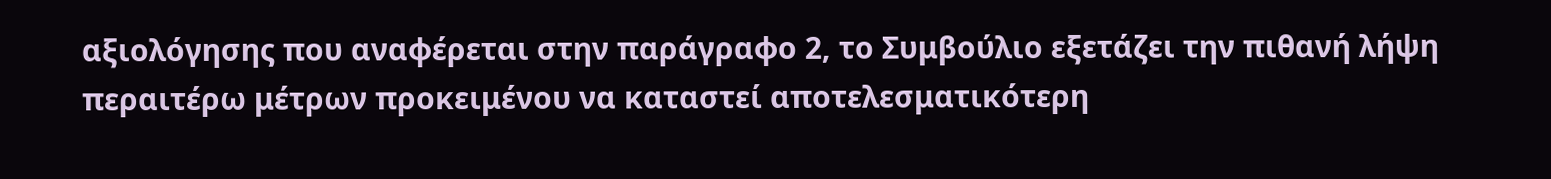αξιολόγησης που αναφέρεται στην παράγραφο 2, το Συμβούλιο εξετάζει την πιθανή λήψη περαιτέρω μέτρων προκειμένου να καταστεί αποτελεσματικότερη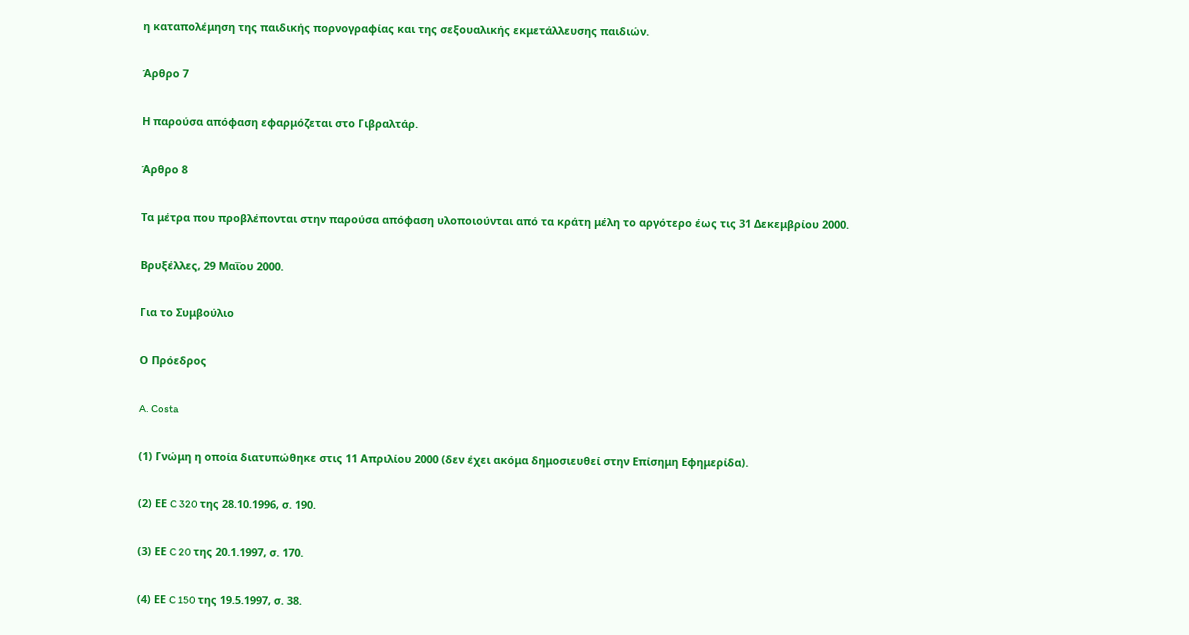η καταπολέμηση της παιδικής πορνογραφίας και της σεξουαλικής εκμετάλλευσης παιδιών.

Άρθρο 7

Η παρούσα απόφαση εφαρμόζεται στο Γιβραλτάρ.

Άρθρο 8

Τα μέτρα που προβλέπονται στην παρούσα απόφαση υλοποιούνται από τα κράτη μέλη το αργότερο έως τις 31 Δεκεμβρίου 2000.

Βρυξέλλες, 29 Μαΐου 2000.

Για το Συμβούλιο

Ο Πρόεδρος

A. Costa

(1) Γνώμη η οποία διατυπώθηκε στις 11 Απριλίου 2000 (δεν έχει ακόμα δημοσιευθεί στην Επίσημη Εφημερίδα).

(2) ΕΕ C 320 της 28.10.1996, σ. 190.

(3) ΕΕ C 20 της 20.1.1997, σ. 170.

(4) ΕΕ C 150 της 19.5.1997, σ. 38.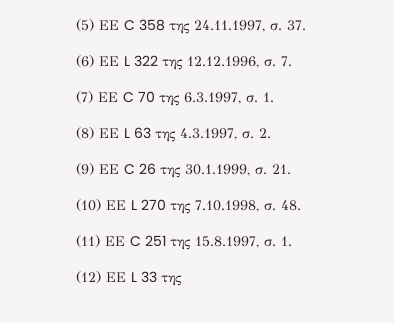(5) ΕΕ C 358 της 24.11.1997, σ. 37.

(6) ΕΕ L 322 της 12.12.1996, σ. 7.

(7) ΕΕ C 70 της 6.3.1997, σ. 1.

(8) ΕΕ L 63 της 4.3.1997, σ. 2.

(9) ΕΕ C 26 της 30.1.1999, σ. 21.

(10) ΕΕ L 270 της 7.10.1998, σ. 48.

(11) ΕΕ C 251 της 15.8.1997, σ. 1.

(12) ΕΕ L 33 της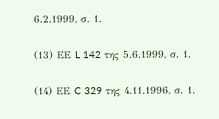6.2.1999, σ. 1.

(13) ΕΕ L 142 της 5.6.1999, σ. 1.

(14) ΕΕ C 329 της 4.11.1996, σ. 1.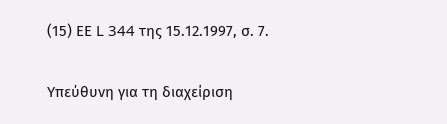(15) ΕΕ L 344 της 15.12.1997, σ. 7.


Υπεύθυνη για τη διαχείριση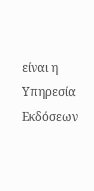είναι η Υπηρεσία Εκδόσεων